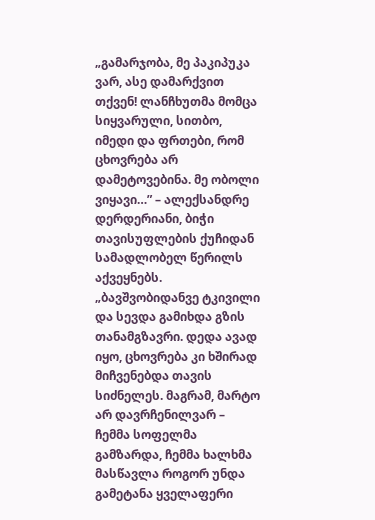„გამარჯობა, მე პაკიპუკა ვარ, ასე დამარქვით თქვენ! ლანჩხუთმა მომცა სიყვარული, სითბო, იმედი და ფრთები, რომ ცხოვრება არ დამეტოვებინა. მე ობოლი ვიყავი…” – ალექსანდრე დერდერიანი, ბიჭი თავისუფლების ქუჩიდან სამადლობელ წერილს აქვეყნებს.
„ბავშვობიდანვე ტკივილი და სევდა გამიხდა გზის თანამგზავრი. დედა ავად იყო, ცხოვრება კი ხშირად მიჩვენებდა თავის სიძნელეს. მაგრამ, მარტო არ დავრჩენილვარ – ჩემმა სოფელმა გამზარდა, ჩემმა ხალხმა მასწავლა როგორ უნდა გამეტანა ყველაფერი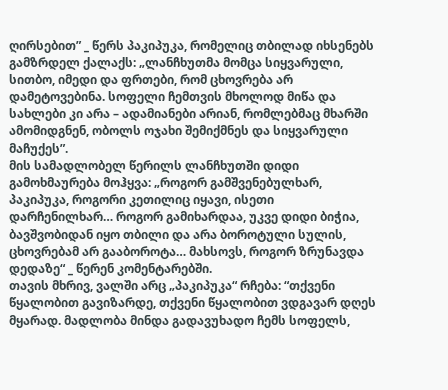ღირსებით” _ წერს პაკიპუკა, რომელიც თბილად იხსენებს გამზრდელ ქალაქს: „ლანჩხუთმა მომცა სიყვარული, სითბო, იმედი და ფრთები, რომ ცხოვრება არ დამეტოვებინა. სოფელი ჩემთვის მხოლოდ მიწა და სახლები კი არა – ადამიანები არიან, რომლებმაც მხარში ამომიდგნენ, ობოლს ოჯახი შემიქმნეს და სიყვარული მაჩუქეს”.
მის სამადლობელ წერილს ლანჩხუთში დიდი გამოხმაურება მოჰყვა: „როგორ გამშვენებულხარ, პაკიპუკა, როგორი კეთილიც იყავი, ისეთი დარჩენილხარ… როგორ გამიხარდაა, უკვე დიდი ბიჭია, ბავშვობიდან იყო თბილი და არა ბოროტული სულის, ცხოვრებამ არ გააბოროტა… მახსოვს, როგორ ზრუნავდა დედაზე“ _ წერენ კომენტარებში.
თავის მხრივ, ვალში არც „პაკიპუკა“ რჩება: “თქვენი წყალობით გავიზარდე, თქვენი წყალობით ვდგავარ დღეს მყარად. მადლობა მინდა გადავუხადო ჩემს სოფელს,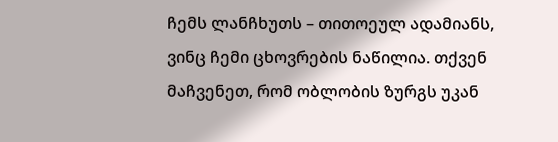ჩემს ლანჩხუთს – თითოეულ ადამიანს, ვინც ჩემი ცხოვრების ნაწილია. თქვენ მაჩვენეთ, რომ ობლობის ზურგს უკან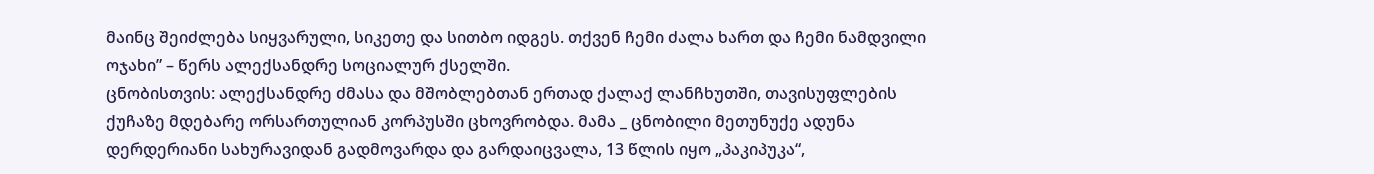მაინც შეიძლება სიყვარული, სიკეთე და სითბო იდგეს. თქვენ ჩემი ძალა ხართ და ჩემი ნამდვილი ოჯახი” – წერს ალექსანდრე სოციალურ ქსელში.
ცნობისთვის: ალექსანდრე ძმასა და მშობლებთან ერთად ქალაქ ლანჩხუთში, თავისუფლების ქუჩაზე მდებარე ორსართულიან კორპუსში ცხოვრობდა. მამა _ ცნობილი მეთუნუქე ადუნა დერდერიანი სახურავიდან გადმოვარდა და გარდაიცვალა, 13 წლის იყო „პაკიპუკა“,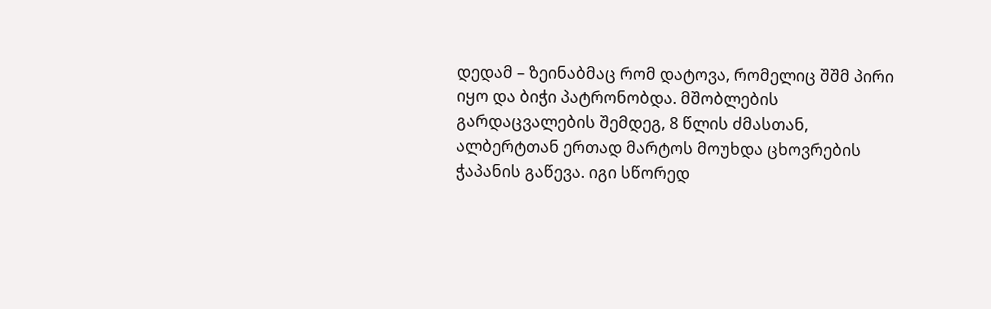დედამ – ზეინაბმაც რომ დატოვა, რომელიც შშმ პირი იყო და ბიჭი პატრონობდა. მშობლების გარდაცვალების შემდეგ, 8 წლის ძმასთან, ალბერტთან ერთად მარტოს მოუხდა ცხოვრების ჭაპანის გაწევა. იგი სწორედ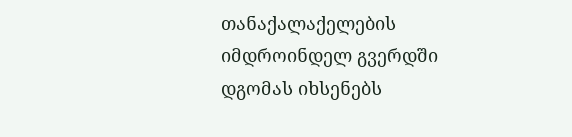თანაქალაქელების იმდროინდელ გვერდში დგომას იხსენებს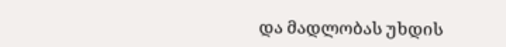და მადლობას უხდის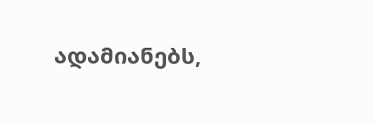ადამიანებს,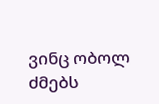ვინც ობოლ ძმებს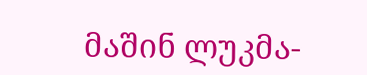მაშინ ლუკმა-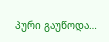პური გაუწოდა…